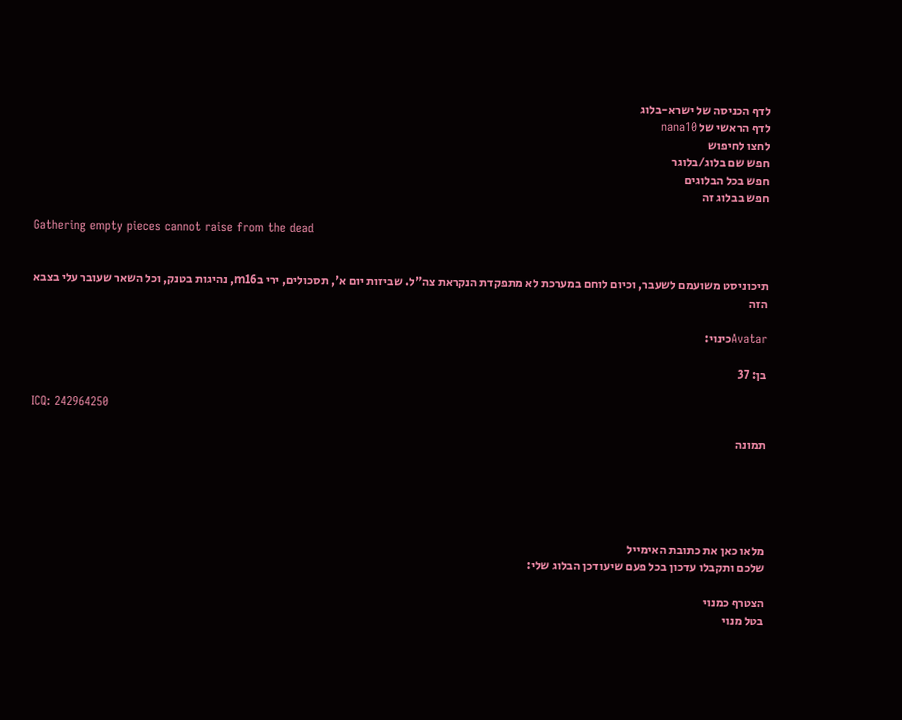לדף הכניסה של ישרא-בלוג
לדף הראשי של nana10
לחצו לחיפוש
חפש שם בלוג/בלוגר
חפש בכל הבלוגים
חפש בבלוג זה

Gathering empty pieces cannot raise from the dead


תיכוניסט משועמם לשעבר, וכיום לוחם במערכת לא מתפקדת הנקראת צה"ל. שביזות יום א', תסכולים, ירי בm16, נהיגות בטנק, וכל השאר שעובר עלי בצבא הזה

Avatarכינוי:

בן: 37

ICQ: 242964250

תמונה





מלאו כאן את כתובת האימייל
שלכם ותקבלו עדכון בכל פעם שיעודכן הבלוג שלי:

הצטרף כמנוי
בטל מנוי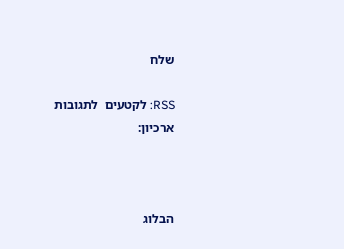שלח

RSS: לקטעים  לתגובות
ארכיון:



הבלוג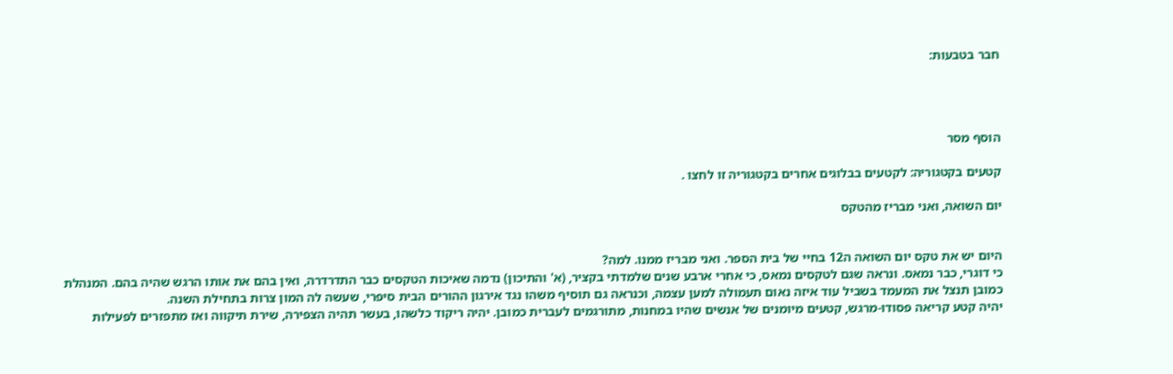חבר בטבעות:




הוסף מסר

קטעים בקטגוריה: לקטעים בבלוגים אחרים בקטגוריה זו לחצו .

יום השואה, ואני מבריז מהטקס


היום יש את טקס יום השואה ה12 בחיי של בית הספר. ואני מבריז ממנו. למה?
כי דוגרי, כבר נמאס. ונראה שגם לטקסים נמאס, כי אחרי ארבע שנים שלמדתי בקציר, (א' והתיכון) נדמה שאיכות הטקסים כבר התדרדרה, ואין בהם את אותו הרגש שהיה בהם. המנהלת כמובן תנצל את המעמד בשביל עוד איזה נאום תעמולה למען עצמה, וכנראה גם תוסיף משהו נגד אירגון ההורים הבית סיפרי, שעשה לה המון צרות בתחילת השנה.
יהיה קטע קריאה פסודו-מרגש, קטעים מיומנים של אנשים שהיו במחנות, מתורגמים לעברית כמובן. יהיה ריקוד כלשהו, בעשר תהיה הצפירה, שירת תיקווה ואז מתפזרים לפעילות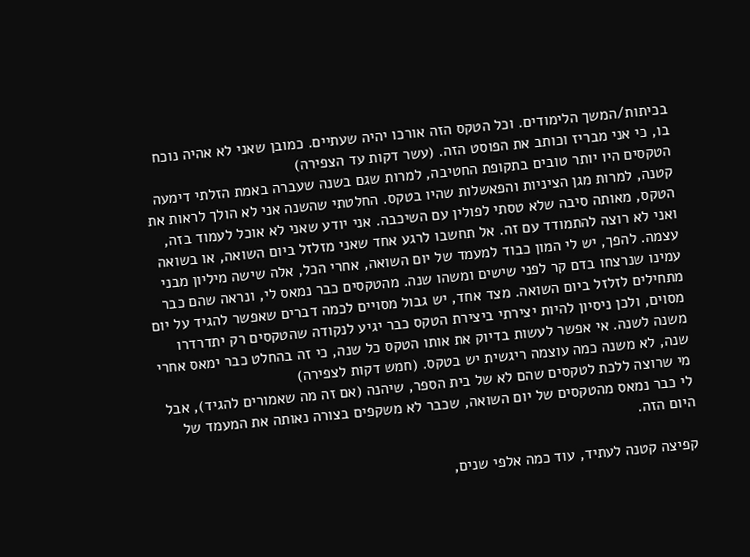בכיתות/המשך הלימודים. וכל הטקס הזה אורכו יהיה שעתיים. כמובן שאני לא אהיה נוכח בו, כי אני מבריז וכותב את הפוסט הזה. (עשר דקות עד הצפירה)
הטקסים היו יותר טובים בתקופת החטיבה, למרות שגם בשנה שעברה באמת הזלתי דימעה קטנה, למרות מגן הציניות והפאשלות שהיו בטקס. החלטתי שהשנה אני לא הולך לראות את הטקס, מאותה סיבה שלא טסתי לפולין עם השיכבה. אני יודע שאני לא אוכל לעמוד בזה, ואני לא רוצה להתמודד עם זה. אל תחשבו לרגע אחד שאני מזלזל ביום השואה, או בשואה עצמה. להפך, יש לי המון כבוד למעמד של יום השואה, אחרי הכל, אלה שישה מיליון מבני עמינו שנרצחו בדם קר לפני שישים ומשהו שנה. מהטקסים כבר נמאס לי, ונראה שהם כבר מתחילים לזלזל ביום השואה. מצד אחד, יש גבול מסויים לכמה דברים שאפשר להגיד על יום מסוים, ולכן ניסיון להיות יצירתי ביצירת הטקס כבר יגיע לנקודה שהטקסים רק יתדרדרו משנה לשנה. אי אפשר לעשות בדיוק את אותו הטקס כל שנה, כי זה בהחלט כבר ימאס אחרי שנה, לא משנה כמה עוצמה ריגשית יש בטקס. (חמש דקות לצפירה)
מי שרוצה ללכת לטקסים שהם לא של בית הספר, שיהנה (אם זה מה שאמורים להגיד), אבל לי כבר נמאס מהטקסים של יום השואה, שכבר לא משקפים בצורה נאותה את המעמד של היום הזה.

קפיצה קטנה לעתיד, עוד כמה אלפי שנים,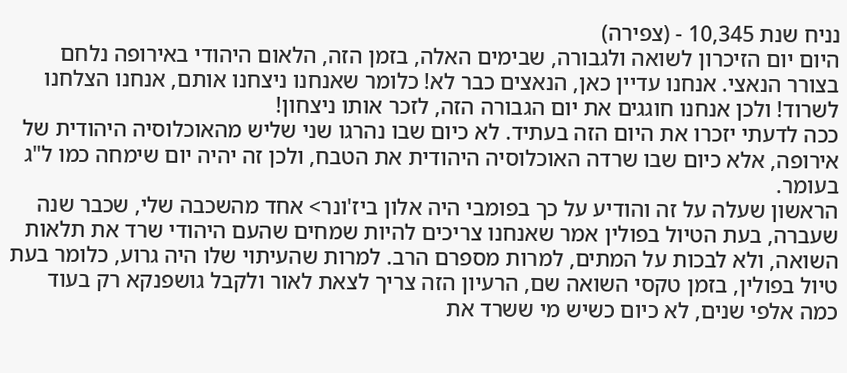נניח שנת 10,345 - (צפירה)
היום יום הזיכרון לשואה ולגבורה, שבימים האלה, בזמן הזה, הלאום היהודי באירופה נלחם בצורר הנאצי. אנחנו עדיין כאן, הנאצים כבר לא! כלומר שאנחנו ניצחנו אותם, אנחנו הצלחנו לשרוד! ולכן אנחנו חוגגים את יום הגבורה הזה, לזכר אותו ניצחון!
ככה לדעתי יזכרו את היום הזה בעתיד. לא כיום שבו נהרגו שני שליש מהאוכלוסיה היהודית של אירופה, אלא כיום שבו שרדה האוכלוסיה היהודית את הטבח, ולכן זה יהיה יום שימחה כמו ל"ג בעומר.
הראשון שעלה על זה והודיע על כך בפומבי היה אלון ביז'ונר> אחד מהשכבה שלי, שכבר שנה שעברה, בעת הטיול בפולין אמר שאנחנו צריכים להיות שמחים שהעם היהודי שרד את תלאות השואה, ולא לבכות על המתים, למרות מספרם הרב. למרות שהעיתוי שלו היה גרוע, כלומר בעת טיול בפולין, בזמן טקסי השואה שם, הרעיון הזה צריך לצאת לאור ולקבל גושפנקא רק בעוד כמה אלפי שנים, לא כיום כשיש מי ששרד את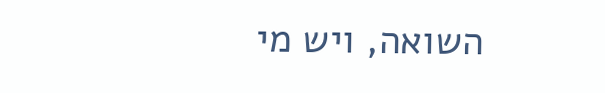השואה, ויש מי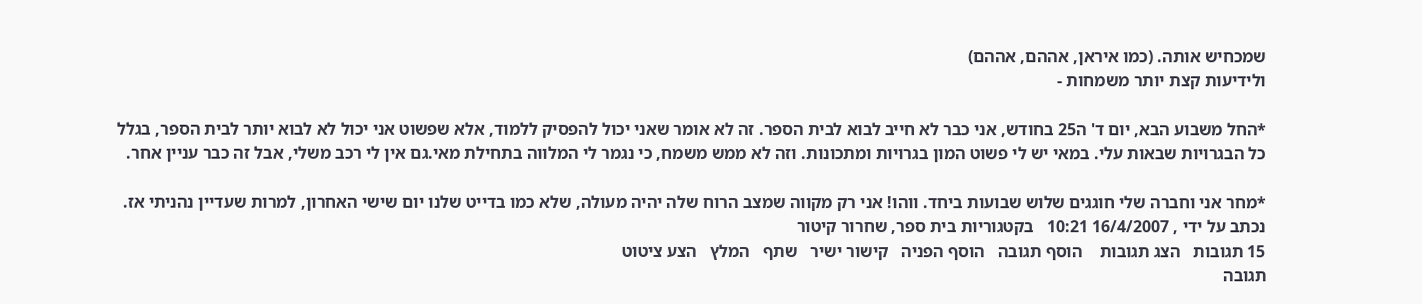שמכחיש אותה. (כמו איראן, אההם, אההם)
ולידיעות קצת יותר משמחות -

*החל משבוע הבא, יום ד' ה25 בחודש, אני כבר לא חייב לבוא לבית הספר. זה לא אומר שאני יכול להפסיק ללמוד, אלא שפשוט אני יכול לא לבוא יותר לבית הספר, בגלל כל הבגרויות שבאות עלי. במאי יש לי פשוט המון בגרויות ומתכונות. וזה לא ממש משמח, כי נגמר לי המלווה בתחילת מאי.גם אין לי רכב משלי, אבל זה כבר עניין אחר.

*מחר אני וחברה שלי חוגגים שלוש שבועות ביחד. ווהו! אני רק מקווה שמצב הרוח שלה יהיה מעולה, שלא כמו בדייט שלנו יום שישי האחרון, למרות שעדיין נהניתי אז.
נכתב על ידי , 16/4/2007 10:21   בקטגוריות בית ספר, שחרור קיטור
15 תגובות   הצג תגובות    הוסף תגובה   הוסף הפניה   קישור ישיר   שתף   המלץ   הצע ציטוט
תגובה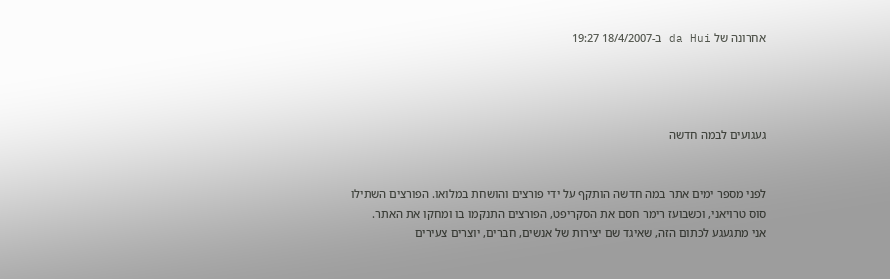אחרונה של da Hui ב-18/4/2007 19:27




געגועים לבמה חדשה


לפני מספר ימים אתר במה חדשה הותקף על ידי פורצים והושחת במלואו. הפורצים השתילו
סוס טרויאני, וכשבועז רימר חסם את הסקריפט, הפורצים התנקמו בו ומחקו את האתר.
אני מתגעגע לכתום הזה, שאיגד שם יצירות של אנשים, חברים, יוצרים צעירים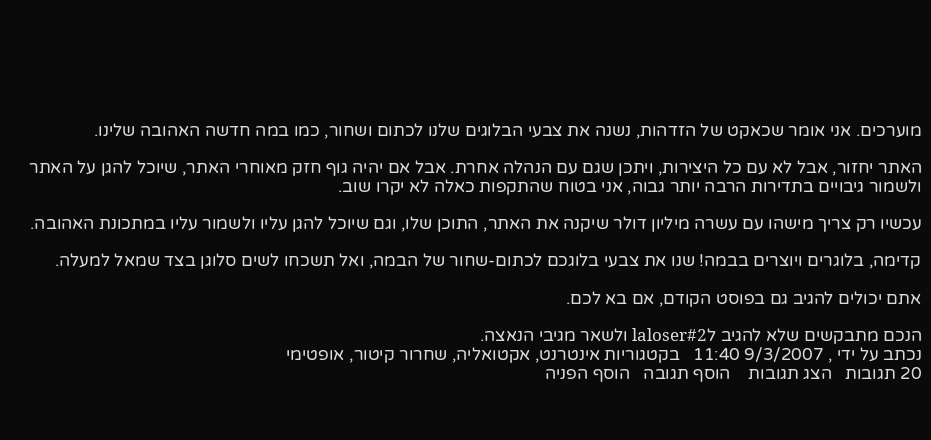מוערכים. אני אומר שכאקט של הזדהות, נשנה את צבעי הבלוגים שלנו לכתום ושחור, כמו במה חדשה האהובה שלינו.

האתר יחזור, אבל לא עם כל היצירות, ויתכן שגם עם הנהלה אחרת. אבל אם יהיה גוף חזק מאוחרי האתר, שיוכל להגן על האתר ולשמור גיבויים בתדירות הרבה יותר גבוה, אני בטוח שהתקפות כאלה לא יקרו שוב.

עכשיו רק צריך מישהו עם עשרה מיליון דולר שיקנה את האתר, התוכן שלו, וגם שיוכל להגן עליו ולשמור עליו במתכונת האהובה.

קדימה, בלוגרים ויוצרים בבמה! שנו את צבעי בלוגכם לכתום-שחור של הבמה, ואל תשכחו לשים סלוגן בצד שמאל למעלה.

אתם יכולים להגיב גם בפוסט הקודם, אם בא לכם.

הנכם מתבקשים שלא להגיב לlaloser#2 ולשאר מגיבי הנאצה.
נכתב על ידי , 9/3/2007 11:40   בקטגוריות אינטרנט, אקטואליה, שחרור קיטור, אופטימי
20 תגובות   הצג תגובות    הוסף תגובה   הוסף הפניה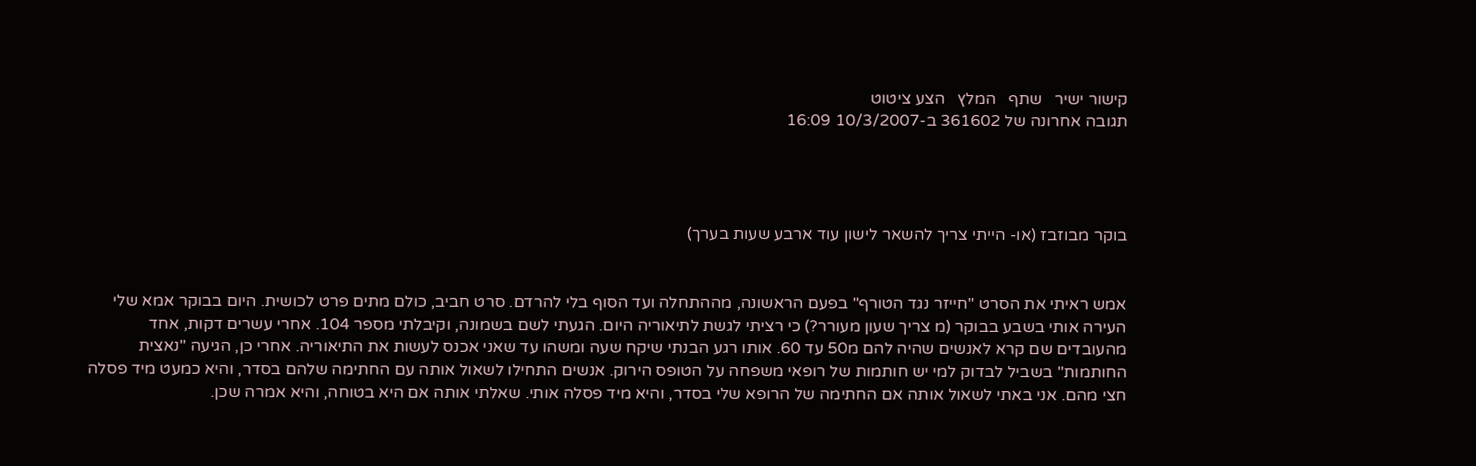קישור ישיר   שתף   המלץ   הצע ציטוט
תגובה אחרונה של 361602 ב-10/3/2007 16:09




בוקר מבוזבז (או- הייתי צריך להשאר לישון עוד ארבע שעות בערך)


אמש ראיתי את הסרט "חייזר נגד הטורף" בפעם הראשונה, מההתחלה ועד הסוף בלי להרדם. סרט חביב, כולם מתים פרט לכושית. היום בבוקר אמא שלי העירה אותי בשבע בבוקר (מ צריך שעון מעורר?) כי רציתי לגשת לתיאוריה היום. הגעתי לשם בשמונה, וקיבלתי מספר 104. אחרי עשרים דקות, אחד מהעובדים שם קרא לאנשים שהיה להם מ50 עד 60. אותו רגע הבנתי שיקח שעה ומשהו עד שאני אכנס לעשות את התיאוריה. אחרי כן, הגיעה "נאצית החותמות" בשביל לבדוק למי יש חותמות של רופאי משפחה על הטופס הירוק. אנשים התחילו לשאול אותה עם החתימה שלהם בסדר, והיא כמעט מיד פסלה חצי מהם. אני באתי לשאול אותה אם החתימה של הרופא שלי בסדר, והיא מיד פסלה אותי. שאלתי אותה אם היא בטוחה, והיא אמרה שכן.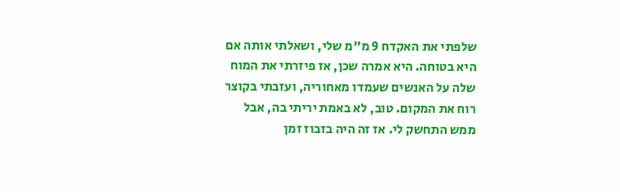שלפתי את האקדח 9 מ"מ שלי, ושאלתי אותה אם היא בטוחה. היא אמרה שכן, אז פיזרתי את המוח שלה על האנשים שעמדו מאחוריה, ועזבתי בקוצר רוח את המקום. טוב, לא באמת יריתי בה, אבל ממש התחשק לי. אז זה היה בזבוז זמן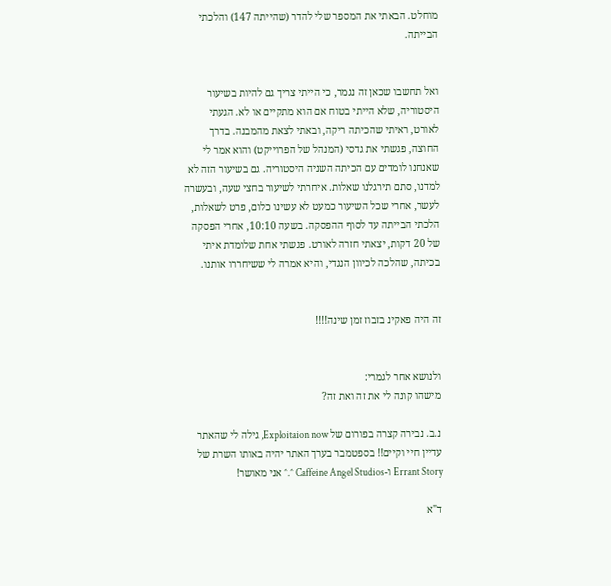מוחלט. הבאתי את המספר שלי להדר (שהייתה 147) והלכתי הבייתה.


ואל תחשבו שכאן זה נגמר, כי הייתי צריך גם להיות בשיעור היסטוריה, שלא הייתי בטוח אם הוא מתקיים או לא. הגעתי לאורט, ראיתי שהכיתה ריקה, ובאתי לצאת מהמבנה. בדרך החוצה, פגשתי את גדסי (המנהל של הפרוייקט) והוא אמר לי שאנחנו לומדים עם הכיתה השניה היסטוריה. גם בשיעור הזה לא למדנו, סתם תירגלנו שאלות. איחרתי לשיעור בחצי שעה, ובעשרה לעשר, אחרי שכל השיעור כמעט לא עשינו כלום, פרט לשאלות, הלכתי הבייתה עד לסוף ההפסקה. בשעה 10:10, אחרי הפסקה של 20 דקות, יצאתי חזרה לאורט. פגשתי אחת שלומדת איתי בכיתה, שהלכה לכיוון הנגדי, והיא אמרה לי ששיחררו אותנו.


זה היה פאקינ בזבוז זמן שינה!!!!


ולנושא אחר לגמרי:
מישהו קונה לי את זה ואת זה?

נ.ב. נבירה קצרה בפורום של Exploitaion now, גילה לי שהאתר עדיין חיי וקיים!! בספטמבר בערך האתר יהיה באותו השרת של Errant Story ו-Caffeine Angel Studios ^.^ אני מאושר!

ד"א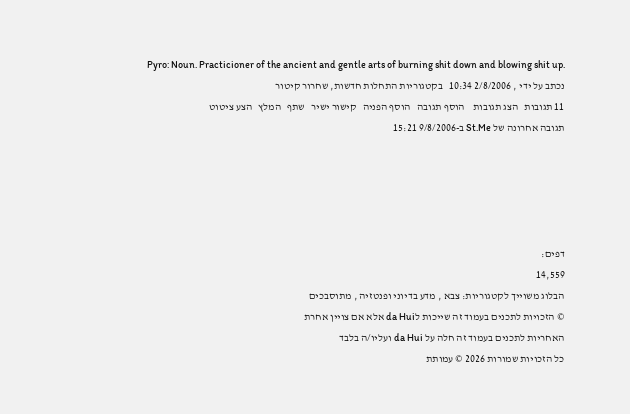Pyro: Noun. Practicioner of the ancient and gentle arts of burning shit down and blowing shit up.
נכתב על ידי , 2/8/2006 10:34   בקטגוריות התחלות חדשות, שחרור קיטור
11 תגובות   הצג תגובות    הוסף תגובה   הוסף הפניה   קישור ישיר   שתף   המלץ   הצע ציטוט
תגובה אחרונה של St.Me ב-9/8/2006 15:21





דפים:
14,559
הבלוג משוייך לקטגוריות: צבא , מדע בדיוני ופנטזיה , מתוסבכים
© הזכויות לתכנים בעמוד זה שייכות לda Hui אלא אם צויין אחרת
האחריות לתכנים בעמוד זה חלה על da Hui ועליו/ה בלבד
כל הזכויות שמורות 2026 © עמותת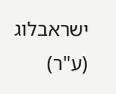ישראבלוג (ע"ר)